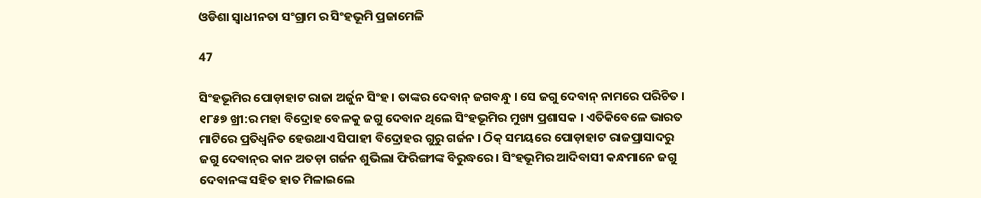ଓଡିଶା ସ୍ୱାଧୀନତା ସଂଗ୍ରାମ ର ସିଂହଭୂମି ପ୍ରଜାମେଳି

47

ସିଂହଭୂମିର ପୋଡ଼ାହାଟ ରାଜା ଅର୍ଜୁନ ସିଂହ । ତାଙ୍କର ଦେବାନ୍ ଜଗବନ୍ଧୁ । ସେ ଜଗୁ ଦେବାନ୍ ନାମରେ ପରିଚିତ । ୧୮୫୭ ଖ୍ରୀ:ର ମହା ବିଦ୍ରୋହ ବେଳକୁ ଜଗୁ ଦେବାନ ଥିଲେ ସିଂହଭୂମିର ମୁଖ୍ୟ ପ୍ରଶାସକ । ଏତିକିବେଳେ ଭାରତ ମାଟିରେ ପ୍ରତିଧ୍ୱନିତ ହେଉଥାଏ ସିପାହୀ ବିଦ୍ରୋହର ଗୁରୁ ଗର୍ଜନ । ଠିକ୍ ସମୟରେ ପୋଡ଼ାହାଟ ରାଜପ୍ରାସାଦରୁ ଜଗୁ ଦେବାନ୍‌ର କାନ ଅତଡ଼ା ଗର୍ଜନ ଶୁଭିଲା ଫିରିଙ୍ଗୀଙ୍କ ବିରୁଦ୍ଧରେ । ସିଂହଭୂମିର ଆଦିବାସୀ କନ୍ଧମାନେ ଜଗୁ ଦେବାନଙ୍କ ସହିତ ହାତ ମିଳାଇଲେ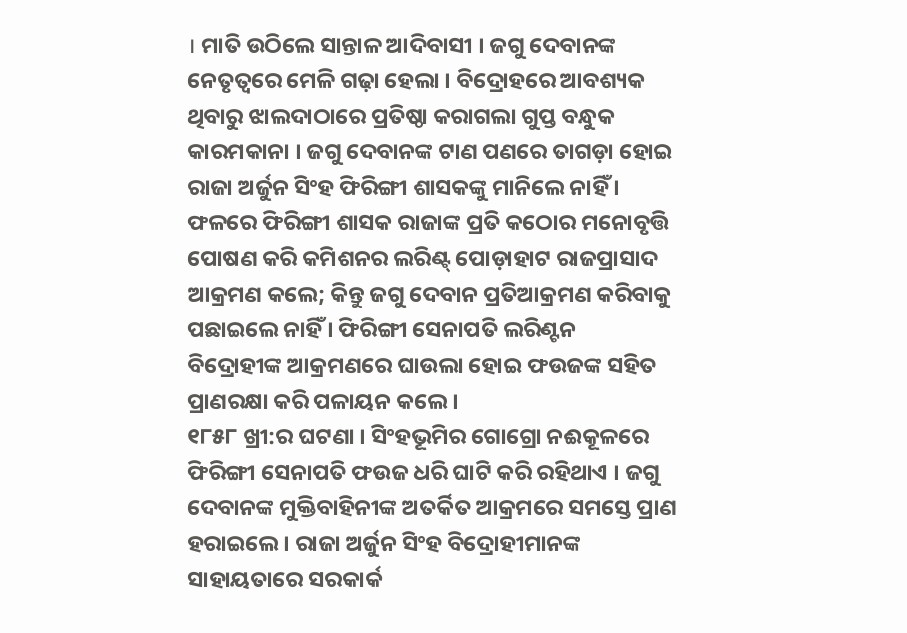। ମାତି ଉଠିଲେ ସାନ୍ତାଳ ଆଦିବାସୀ । ଜଗୁ ଦେବାନଙ୍କ ନେତୃତ୍ୱରେ ମେଳି ଗଢ଼ା ହେଲା । ବିଦ୍ରୋହରେ ଆବଶ୍ୟକ ଥିବାରୁ ଝାଲଦାଠାରେ ପ୍ରତିଷ୍ଠା କରାଗଲା ଗୁପ୍ତ ବନ୍ଧୁକ କାରମକାନା । ଜଗୁ ଦେବାନଙ୍କ ଟାଣ ପଣରେ ତାଗଡ଼ା ହୋଇ ରାଜା ଅର୍ଜୁନ ସିଂହ ଫିରିଙ୍ଗୀ ଶାସକଙ୍କୁ ମାନିଲେ ନାହିଁ । ଫଳରେ ଫିରିଙ୍ଗୀ ଶାସକ ରାଜାଙ୍କ ପ୍ରତି କଠୋର ମନୋବୃତ୍ତି ପୋଷଣ କରି କମିଶନର ଲରିଣ୍ଟ୍ ପୋଡ଼ାହାଟ ରାଜପ୍ରାସାଦ ଆକ୍ରମଣ କଲେ; କିନ୍ତୁ ଜଗୁ ଦେବାନ ପ୍ରତିଆକ୍ରମଣ କରିବାକୁ ପଛାଇଲେ ନାହିଁ । ଫିରିଙ୍ଗୀ ସେନାପତି ଲରିଣ୍ଟନ ବିଦ୍ରୋହୀଙ୍କ ଆକ୍ରମଣରେ ଘାଉଲା ହୋଇ ଫଉଜଙ୍କ ସହିତ ପ୍ରାଣରକ୍ଷା କରି ପଳାୟନ କଲେ ।
୧୮୫୮ ଖ୍ରୀ:ର ଘଟଣା । ସିଂହଭୂମିର ଗୋଗ୍ରୋ ନଈକୂଳରେ ଫିରିଙ୍ଗୀ ସେନାପତି ଫଉଜ ଧରି ଘାଟି କରି ରହିଥାଏ । ଜଗୁ ଦେବାନଙ୍କ ମୁକ୍ତିବାହିନୀଙ୍କ ଅତର୍କିତ ଆକ୍ରମରେ ସମସ୍ତେ ପ୍ରାଣ ହରାଇଲେ । ରାଜା ଅର୍ଜୁନ ସିଂହ ବିଦ୍ରୋହୀମାନଙ୍କ ସାହାୟତାରେ ସରକାର୍କ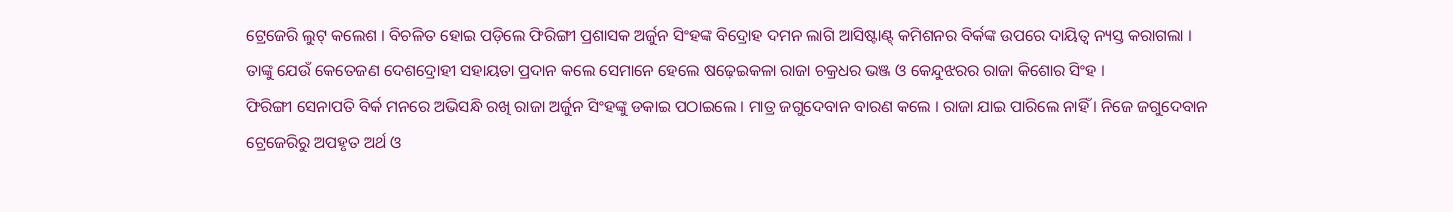ଟ୍ରେଜେରି ଲୁଟ୍ କଲେଶ । ବିଚଳିତ ହୋଇ ପଡ଼ିଲେ ଫିରିଙ୍ଗୀ ପ୍ରଶାସକ ଅର୍ଜୁନ ସିଂହଙ୍କ ବିଦ୍ରୋହ ଦମନ ଲାଗି ଆସିଷ୍ଟାଣ୍ଟ୍ କମିଶନର ବିର୍କଙ୍କ ଉପରେ ଦାୟିତ୍ୱ ନ୍ୟସ୍ତ କରାଗଲା । ତାଙ୍କୁ ଯେଉଁ କେତେଜଣ ଦେଶଦ୍ରୋହୀ ସହାୟତା ପ୍ରଦାନ କଲେ ସେମାନେ ହେଲେ ଷଢ଼େଇକଳା ରାଜା ଚକ୍ରଧର ଭଞ୍ଜ ଓ କେନ୍ଦୁଝରର ରାଜା କିଶୋର ସିଂହ ।
ଫିରିଙ୍ଗୀ ସେନାପତି ବିର୍କ ମନରେ ଅଭିସନ୍ଧି ରଖି ରାଜା ଅର୍ଜୁନ ସିଂହଙ୍କୁ ଡକାଇ ପଠାଇଲେ । ମାତ୍ର ଜଗୁଦେବାନ ବାରଣ କଲେ । ରାଜା ଯାଇ ପାରିଲେ ନାହିଁ । ନିଜେ ଜଗୁଦେବାନ ଟ୍ରେଜେରିରୁ ଅପହୃତ ଅର୍ଥ ଓ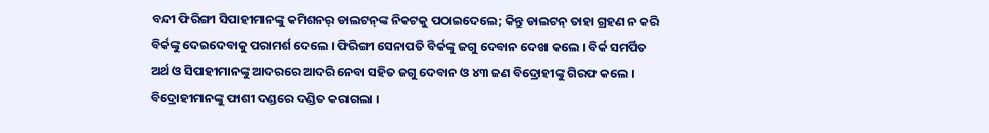ବନ୍ଦୀ ଫିରିଙ୍ଗୀ ସିପାହୀମାନଙ୍କୁ କମିଶନର୍ ଡାଲଟନ୍‌ଙ୍କ ନିକଟକୁ ପଠାଇଦେଲେ; କିନ୍ତୁ ଡାଲଟନ୍ ତାହା ଗ୍ରହଣ ନ କରି ବିର୍କଙ୍କୁ ଦେଇଦେବାକୁ ପରାମର୍ଶ ଦେଲେ । ଫିରିଙ୍ଗୀ ସେନାପତି ବିର୍କଙ୍କୁ ଜଗୁ ଦେବାନ ଦେଖା କଲେ । ବିର୍କ ସମର୍ପିତ ଅର୍ଥ ଓ ସିପାହୀମାନଙ୍କୁ ଆଦରରେ ଆଦରି ନେବା ସହିତ ଜଗୁ ଦେବାନ ଓ ୪୩ ଜଣ ବିଦ୍ରୋହୀଙ୍କୁ ଗିରଫ କଲେ । ବିଦ୍ରୋହୀମାନଙ୍କୁ ଫାଶୀ ଦଣ୍ଡରେ ଦଣ୍ଡିତ କରାଗଲା ।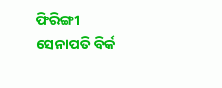ଫିରିଙ୍ଗୀ ସେନାପତି ବିର୍କ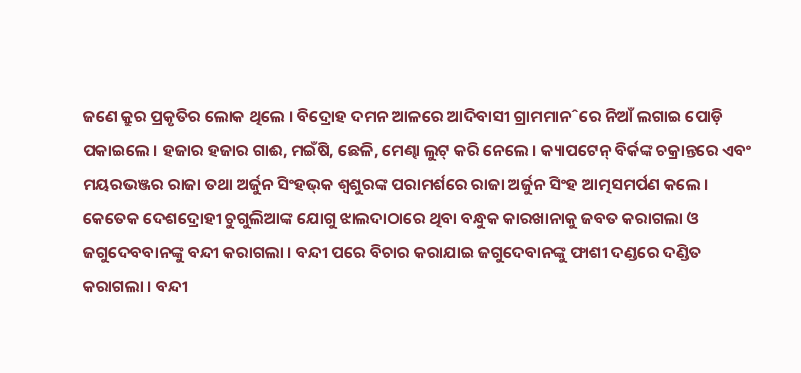ଜଣେ କ୍ରୁର ପ୍ରକୃତିର ଲୋକ ଥିଲେ । ବିଦ୍ରୋହ ଦମନ ଆଳରେ ଆଦିବାସୀ ଗ୍ରାମମାନˆରେ ନିଆଁ ଲଗାଇ ପୋଡ଼ି ପକାଇଲେ । ହଜାର ହଜାର ଗାଈ, ମଇଁଷି, ଛେଳି, ମେଣ୍ଢା ଲୁଟ୍ କରି ନେଲେ । କ୍ୟାପଟେନ୍ ବିର୍କଙ୍କ ଚକ୍ରାନ୍ତରେ ଏବଂ ମୟରଭଞ୍ଜର ରାଜା ତଥା ଅର୍ଜୁନ ସିଂହଭ୍‌କ ଶ୍ୱଶୁରଙ୍କ ପରାମର୍ଶରେ ରାଜା ଅର୍ଜୁନ ସିଂହ ଆତ୍ମସମର୍ପଣ କଲେ । କେତେକ ଦେଶଦ୍ରୋହୀ ଚୁଗୁଲିଆଙ୍କ ଯୋଗୁ ଝାଲଦାଠାରେ ଥିବା ବନ୍ଧୁକ କାରଖାନାକୁ ଜବତ କରାଗଲା ଓ ଜଗୁଦେବବାନଙ୍କୁ ବନ୍ଦୀ କରାଗଲା । ବନ୍ଦୀ ପରେ ବିଚାର କରାଯାଇ ଜଗୁଦେବାନଙ୍କୁ ଫାଶୀ ଦଣ୍ଡରେ ଦଣ୍ଡିତ କରାଗଲା । ବନ୍ଦୀ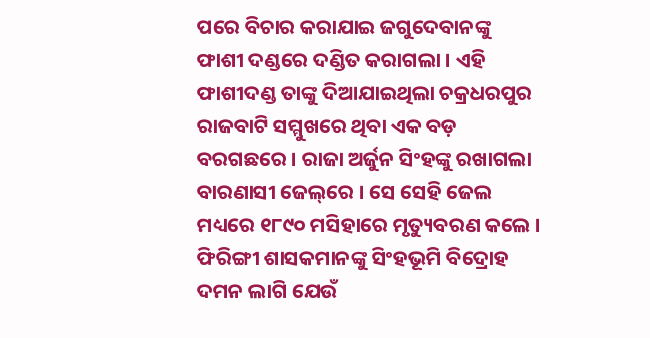ପରେ ବିଚାର କରାଯାଇ ଜଗୁଦେବାନଙ୍କୁ ଫାଶୀ ଦଣ୍ଡରେ ଦଣ୍ଡିତ କରାଗଲା । ଏହି ଫାଶୀଦଣ୍ଡ ତାଙ୍କୁ ଦିଆଯାଇଥିଲା ଚକ୍ରଧରପୁର ରାଜବାଟି ସମ୍ମୁଖରେ ଥିବା ଏକ ବଡ଼ ବରଗଛରେ । ରାଜା ଅର୍ଜୁନ ସିଂହଙ୍କୁ ରଖାଗଲା ବାରଣାସୀ ଜେଲ୍‌ରେ । ସେ ସେହି ଜେଲ ମଧ୍ୟରେ ୧୮୯୦ ମସିହାରେ ମୃତ୍ୟୁବରଣ କଲେ ।
ଫିରିଙ୍ଗୀ ଶାସକମାନଙ୍କୁ ସିଂହଭୂମି ବିଦ୍ରୋହ ଦମନ ଲାଗି ଯେଉଁ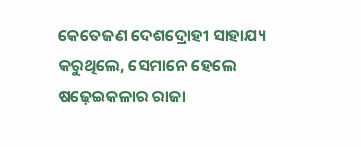କେତେଜଣ ଦେଶଦ୍ରୋହୀ ସାହାଯ୍ୟ କରୁଥିଲେ, ସେମାନେ ହେଲେ ଷଢ଼େଇକଳାର ରାଜା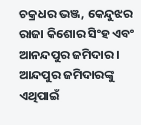ଚକ୍ରଧର ଭଞ୍ଜ, କେନ୍ଦୁଝର ରାଜା କିଶୋର ସିଂହ ଏବଂ ଆନନ୍ଦପୁର ଜମିଦାର । ଆନ୍ଦପୁର ଜମିଦାରଙ୍କୁ ଏଥିପାଇଁ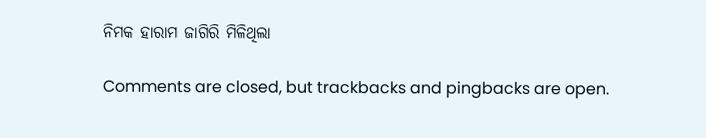ନିମକ ହାରାମ ଜାଗିରି ମିଳିଥିଲା

Comments are closed, but trackbacks and pingbacks are open.